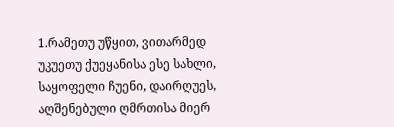1.რამეთუ უწყით, ვითარმედ უკუეთუ ქუეყანისა ესე სახლი, საყოფელი ჩუენი, დაირღუეს, აღშენებული ღმრთისა მიერ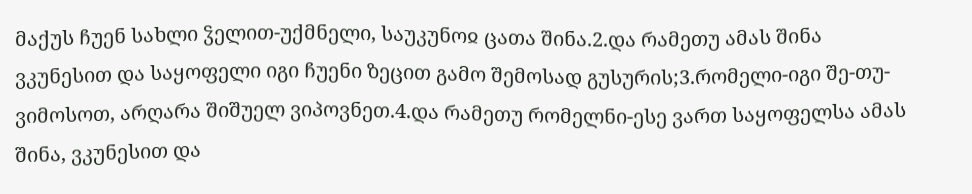მაქუს ჩუენ სახლი ჴელით-უქმნელი, საუკუნოჲ ცათა შინა.2.და რამეთუ ამას შინა ვკუნესით და საყოფელი იგი ჩუენი ზეცით გამო შემოსად გუსურის;3.რომელი-იგი შე-თუ-ვიმოსოთ, არღარა შიშუელ ვიპოვნეთ.4.და რამეთუ რომელნი-ესე ვართ საყოფელსა ამას შინა, ვკუნესით და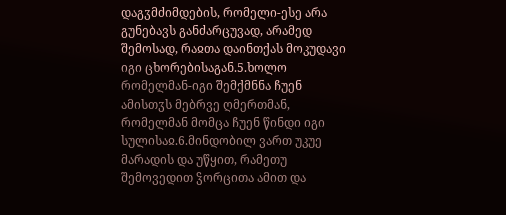დაგჳმძიმდების, რომელი-ესე არა გუნებავს განძარცუვად, არამედ შემოსად, რაჲთა დაინთქას მოკუდავი იგი ცხორებისაგან.5.ხოლო რომელმან-იგი შემქმნნა ჩუენ ამისთჳს მებრვე ღმერთმან, რომელმან მომცა ჩუენ წინდი იგი სულისაჲ.6.მინდობილ ვართ უკუე მარადის და უწყით, რამეთუ შემოვედით ჴორცითა ამით და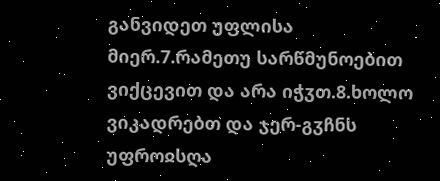განვიდეთ უფლისა მიერ.7.რამეთუ სარწმუნოებით ვიქცევით და არა იჭჳთ.8.ხოლო ვიკადრებთ და ჯერ-გჳჩნს უფროჲსღა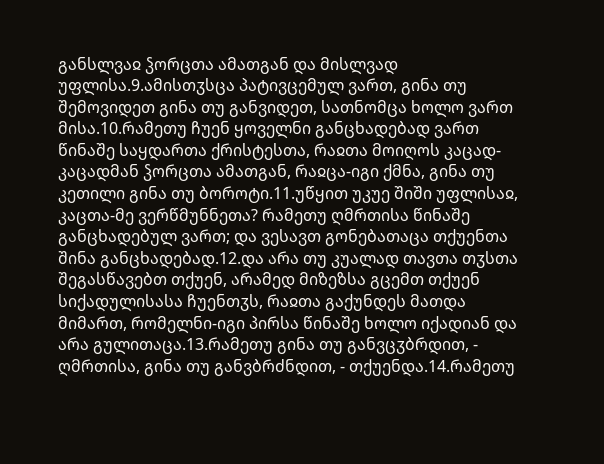განსლვაჲ ჴორცთა ამათგან და მისლვად უფლისა.9.ამისთჳსცა პატივცემულ ვართ, გინა თუ შემოვიდეთ გინა თუ განვიდეთ, სათნომცა ხოლო ვართ მისა.10.რამეთუ ჩუენ ყოველნი განცხადებად ვართ წინაშე საყდართა ქრისტესთა, რაჲთა მოიღოს კაცად-კაცადმან ჴორცთა ამათგან, რაჲცა-იგი ქმნა, გინა თუ კეთილი გინა თუ ბოროტი.11.უწყით უკუე შიში უფლისაჲ, კაცთა-მე ვერწმუნნეთა? რამეთუ ღმრთისა წინაშე განცხადებულ ვართ; და ვესავთ გონებათაცა თქუენთა შინა განცხადებად.12.და არა თუ კუალად თავთა თჳსთა შეგასწავებთ თქუენ, არამედ მიზეზსა გცემთ თქუენ სიქადულისასა ჩუენთჳს, რაჲთა გაქუნდეს მათდა მიმართ, რომელნი-იგი პირსა წინაშე ხოლო იქადიან და არა გულითაცა.13.რამეთუ გინა თუ განვცჳბრდით, - ღმრთისა, გინა თუ განვბრძნდით, - თქუენდა.14.რამეთუ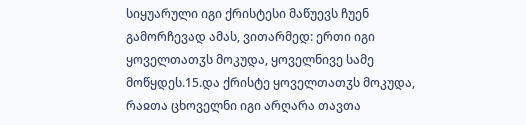სიყუარული იგი ქრისტესი მაწუევს ჩუენ გამორჩევად ამას, ვითარმედ: ერთი იგი ყოველთათჳს მოკუდა, ყოველნივე სამე მოწყდეს.15.და ქრისტე ყოველთათჳს მოკუდა, რაჲთა ცხოველნი იგი არღარა თავთა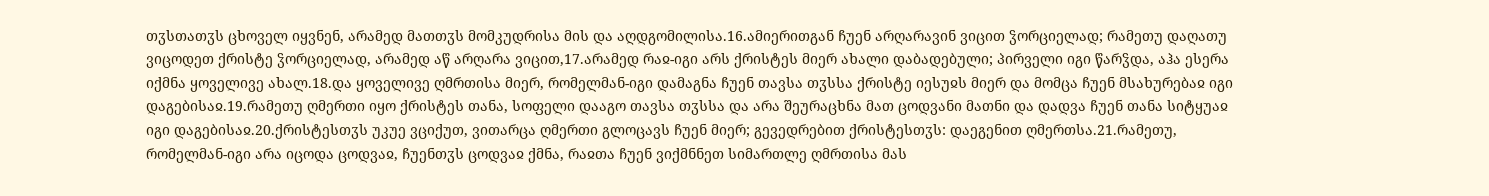თჳსთათჳს ცხოველ იყვნენ, არამედ მათთჳს მომკუდრისა მის და აღდგომილისა.16.ამიერითგან ჩუენ არღარავინ ვიცით ჴორციელად; რამეთუ დაღათუ ვიცოდეთ ქრისტე ჴორციელად, არამედ აწ არღარა ვიცით,17.არამედ რაჲ-იგი არს ქრისტეს მიერ ახალი დაბადებული; პირველი იგი წარჴდა, აჰა ესერა იქმნა ყოველივე ახალ.18.და ყოველივე ღმრთისა მიერ, რომელმან-იგი დამაგნა ჩუენ თავსა თჳსსა ქრისტე იესუჲს მიერ და მომცა ჩუენ მსახურებაჲ იგი დაგებისაჲ.19.რამეთუ ღმერთი იყო ქრისტეს თანა, სოფელი დააგო თავსა თჳსსა და არა შეურაცხნა მათ ცოდვანი მათნი და დადვა ჩუენ თანა სიტყუაჲ იგი დაგებისაჲ.20.ქრისტესთჳს უკუე ვციქუთ, ვითარცა ღმერთი გლოცავს ჩუენ მიერ; გევედრებით ქრისტესთჳს: დაეგენით ღმერთსა.21.რამეთუ, რომელმან-იგი არა იცოდა ცოდვაჲ, ჩუენთჳს ცოდვაჲ ქმნა, რაჲთა ჩუენ ვიქმნნეთ სიმართლე ღმრთისა მას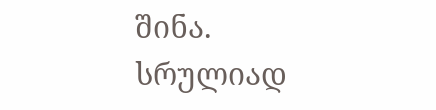შინა.
სრულიად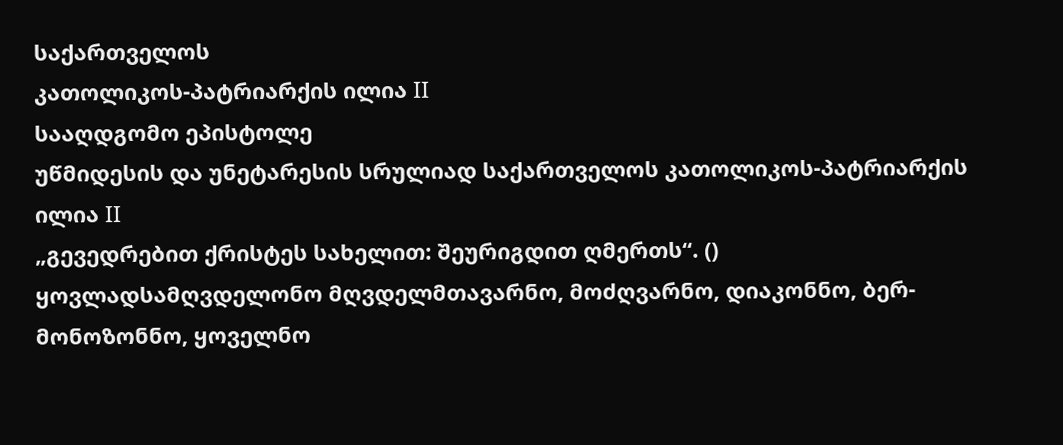საქართველოს
კათოლიკოს-პატრიარქის ილია II
სააღდგომო ეპისტოლე
უწმიდესის და უნეტარესის სრულიად საქართველოს კათოლიკოს-პატრიარქის ილია II
„გევედრებით ქრისტეს სახელით: შეურიგდით ღმერთს“. ()
ყოვლადსამღვდელონო მღვდელმთავარნო, მოძღვარნო, დიაკონნო, ბერ-მონოზონნო, ყოველნო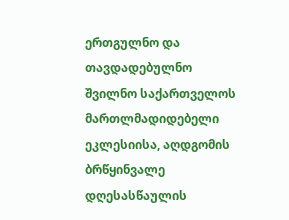ერთგულნო და თავდადებულნო შვილნო საქართველოს მართლმადიდებელი ეკლესიისა, აღდგომის ბრწყინვალე დღესასწაულის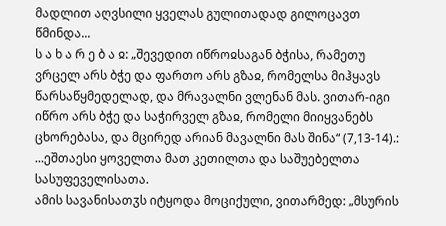მადლით აღვსილი ყველას გულითადად გილოცავთ წმინდა...
ს ა ხ ა რ ე ბ ა ჲ: „შევედით იწროჲსაგან ბჭისა, რამეთუ ვრცელ არს ბჭე და ფართო არს გზაჲ, რომელსა მიჰყავს წარსაწყმედელად, და მრავალნი ვლენან მას. ვითარ-იგი იწრო არს ბჭე და საჭირველ გზაჲ, რომელი მიიყვანებს ცხორებასა, და მცირედ არიან მავალნი მას შინა“ (7,13-14).:
...ეშთაესი ყოველთა მათ კეთილთა და საშუებელთა სასუფეველისათა.
ამის სავანისათჳს იტყოდა მოციქული, ვითარმედ: „მსურის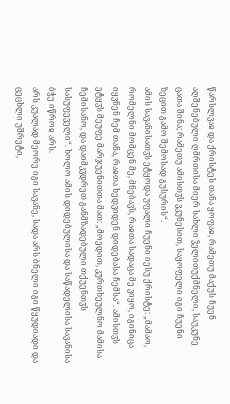წარსლვაჲ და ქრისტეს თანა ყოფაჲ, რამეთუ მაქუს ჩუენ აღშენებული ღმრთისა მიერ სახლი ჴელითუქმნელი, საუკუნე ცათა შინა; რამეთუ ამისთჳს ვკუნესით, საყოფელი იგი ჩუენი ზეცით გამო შემოსად გუსურის“.
ამის სავანისათჳს ეტყოდა უფალი ჩუენი იესუ ქრისტე: „მამაო, რომელნი მომცენ მე, მნებავს, რაჲთა სადაცა მე ვიყო, იგინიცა იყვნენ ჩემ თანა, რაჲთა ხედვიდენ დიდებასა ჩემსა“. ამისთჳს ეტყჳს მეუფე მარჯუენითთა მათ: „მოედით, კურთხეულნო მამისა ჩემისანო, და დაიმკჳდრეთ განმზადებული თქუენთჳს სასუფეველი“. ხოლო ამის დიდებულისა და საწადელისა სავანისა ბჭე იწროჲ არს.
არს კუალად მეორე იგი სავანე, სადა არს ბნელი იგი წყუდიადი და ცეცხლი უშრეტი,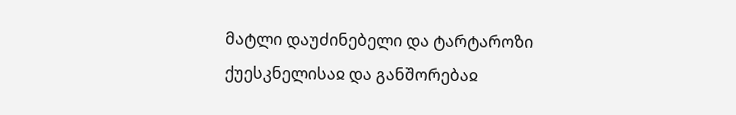მატლი დაუძინებელი და ტარტაროზი ქუესკნელისაჲ და განშორებაჲ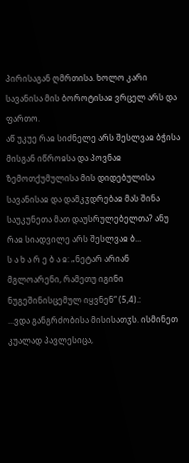პირისაგან ღმრთისა. ხოლო კარი სავანისა მის ბოროტისაჲ ვრცელ არს და ფართო.
აწ უკუე რაჲ სიძნელე არს შესლვაჲ ბჭისა მისგან იწროჲსა და პოვნაჲ ზემოთქუმულისა მის დიდებულისა სავანისაჲ და დამკჳდრებაჲ მას შინა საუკუნეთა მათ დაუსრულებელთა? ანუ რაჲ სიადვილე არს შესლვაჲ ბ...
ს ა ხ ა რ ე ბ ა ჲ: „ნეტარ არიან მგლოარენი, რამეთუ იგინი ნუგეშინისცემულ იყვნენ“ (5,4).:
...ვდა განგრძობისა მისისათჳს. ისმინეთ კუალად პავლესიცა,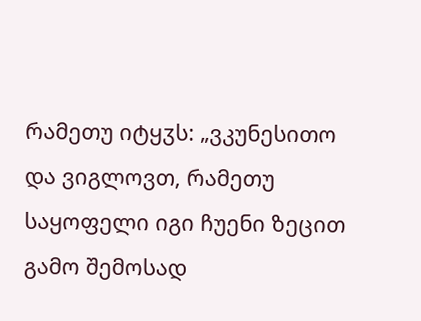რამეთუ იტყჳს: „ვკუნესითო და ვიგლოვთ, რამეთუ საყოფელი იგი ჩუენი ზეცით გამო შემოსად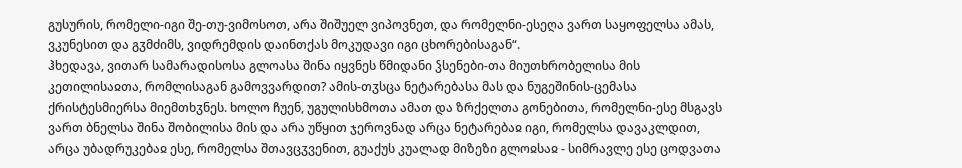გუსურის, რომელი-იგი შე-თუ-ვიმოსოთ, არა შიშუელ ვიპოვნეთ, და რომელნი-ესეღა ვართ საყოფელსა ამას, ვკუნესით და გჳმძიმს, ვიდრემდის დაინთქას მოკუდავი იგი ცხორებისაგან“.
ჰხედავა, ვითარ სამარადისოსა გლოასა შინა იყვნეს წმიდანი ჴსენები-თა მიუთხრობელისა მის კეთილისაჲთა, რომლისაგან გამოვვარდით? ამის-თჳსცა ნეტარებასა მას და ნუგეშინის-ცემასა ქრისტესმიერსა მიემთხჳნეს. ხოლო ჩუენ, უგულისხმოთა ამათ და ზრქელთა გონებითა, რომელნი-ესე მსგავს ვართ ბნელსა შინა შობილისა მის და არა უწყით ჯეროვნად არცა ნეტარებაჲ იგი, რომელსა დავაკლდით, არცა უბადრუკებაჲ ესე, რომელსა შთავცჳვენით, გუაქუს კუალად მიზეზი გლოჲსაჲ - სიმრავლე ესე ცოდვათა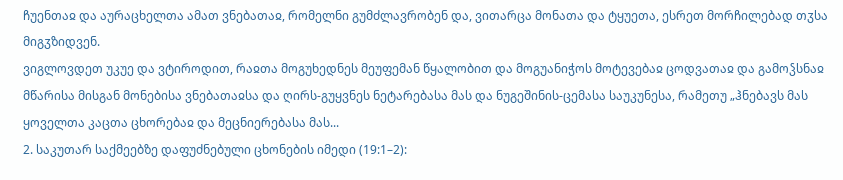ჩუენთაჲ და აურაცხელთა ამათ ვნებათაჲ, რომელნი გუმძლავრობენ და, ვითარცა მონათა და ტყუეთა, ესრეთ მორჩილებად თჳსა მიგჳზიდვენ.
ვიგლოვდეთ უკუე და ვტიროდით, რაჲთა მოგუხედნეს მეუფემან წყალობით და მოგუანიჭოს მოტევებაჲ ცოდვათაჲ და გამოჴსნაჲ მწარისა მისგან მონებისა ვნებათაჲსა და ღირს-გუყვნეს ნეტარებასა მას და ნუგეშინის-ცემასა საუკუნესა, რამეთუ „ჰნებავს მას ყოველთა კაცთა ცხორებაჲ და მეცნიერებასა მას...
2. საკუთარ საქმეებზე დაფუძნებული ცხონების იმედი (19:1–2):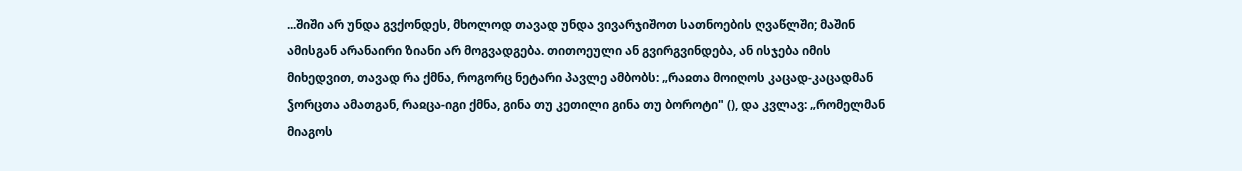...შიში არ უნდა გვქონდეს, მხოლოდ თავად უნდა ვივარჯიშოთ სათნოების ღვაწლში; მაშინ ამისგან არანაირი ზიანი არ მოგვადგება. თითოეული ან გვირგვინდება, ან ისჯება იმის მიხედვით, თავად რა ქმნა, როგორც ნეტარი პავლე ამბობს: „რაჲთა მოიღოს კაცად-კაცადმან ჴორცთა ამათგან, რაჲცა-იგი ქმნა, გინა თუ კეთილი გინა თუ ბოროტი" (), და კვლავ: „რომელმან მიაგოს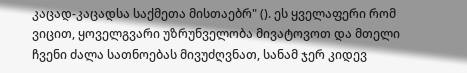კაცად-კაცადსა საქმეთა მისთაებრ" (). ეს ყველაფერი რომ ვიცით, ყოველგვარი უზრუნველობა მივატოვოთ და მთელი ჩვენი ძალა სათნოებას მივუძღვნათ, სანამ ჯერ კიდევ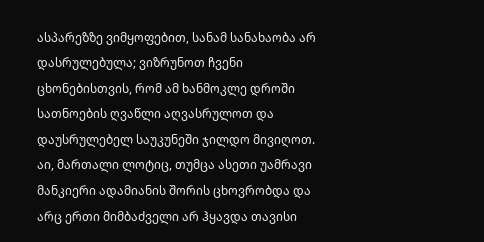ასპარეზზე ვიმყოფებით, სანამ სანახაობა არ დასრულებულა; ვიზრუნოთ ჩვენი ცხონებისთვის, რომ ამ ხანმოკლე დროში სათნოების ღვაწლი აღვასრულოთ და დაუსრულებელ საუკუნეში ჯილდო მივიღოთ. აი, მართალი ლოტიც, თუმცა ასეთი უამრავი მანკიერი ადამიანის შორის ცხოვრობდა და არც ერთი მიმბაძველი არ ჰყავდა თავისი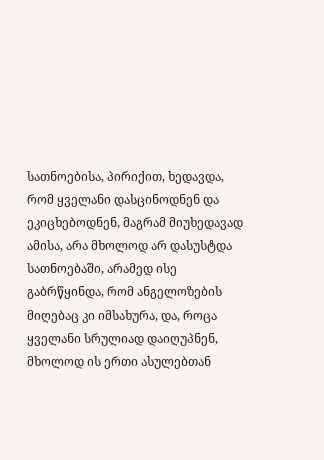სათნოებისა, პირიქით, ხედავდა, რომ ყველანი დასცინოდნენ და ეკიცხებოდნენ, მაგრამ მიუხედავად ამისა, არა მხოლოდ არ დასუსტდა სათნოებაში, არამედ ისე გაბრწყინდა, რომ ანგელოზების მიღებაც კი იმსახურა, და, როცა ყველანი სრულიად დაიღუპნენ, მხოლოდ ის ერთი ასულებთან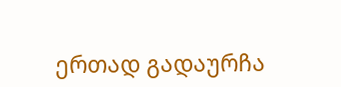ერთად გადაურჩა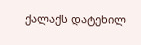ქალაქს დატეხილ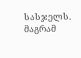სასჯელს. მაგრამ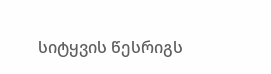სიტყვის წესრიგს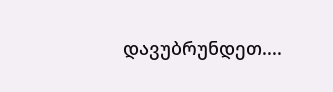დავუბრუნდეთ....